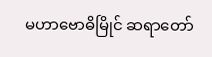မဟာဗောဓိမြိုင် ဆရာတော်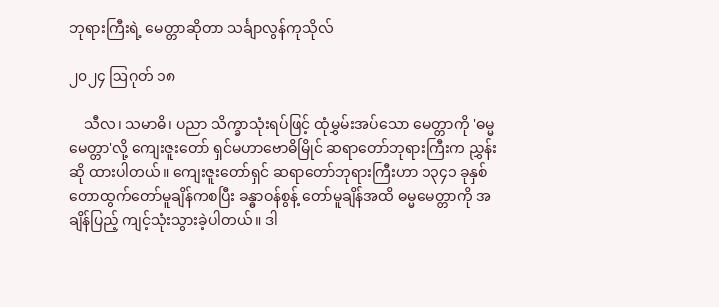ဘုရားကြီးရဲ့ မေတ္တာဆိုတာ သင်္ချာလွန်ကုသိုလ်

၂၀၂၄ ဩဂုတ် ၁၈

    သီလ၊ သမာဓိ၊ ပညာ သိက္ခာသုံးရပ်ဖြင့် ထုံမွှမ်းအပ်သော မေတ္တာကို 'ဓမ္မမေတ္တာ'လို့ ကျေးဇူးတော် ရှင်မဟာဗောဓိမြိုင် ဆရာတော်ဘုရားကြီးက ညွှန်းဆို ထားပါတယ်။ ကျေးဇူးတော်ရှင် ဆရာတော်ဘုရားကြီးဟာ ၁၃၄၁ ခုနှစ် တောထွက်တော်မူချိန်ကစပြီး ခန္ဓာဝန်စွန့် တော်မူချိန်အထိ ဓမ္မမေတ္တာကို အချိန်ပြည့် ကျင့်သုံးသွားခဲ့ပါတယ်။ ဒါ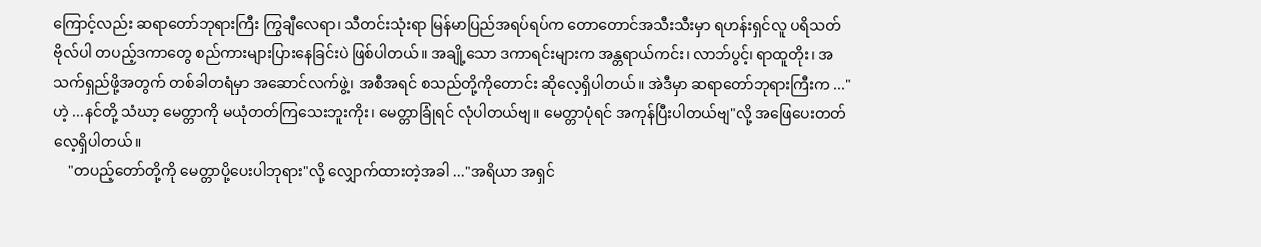ကြောင့်လည်း ဆရာတော်ဘုရားကြီး ကြွချီလေရာ၊ သီတင်းသုံးရာ မြန်မာပြည်အရပ်ရပ်က တောတောင်အသီးသီးမှာ ရဟန်းရှင်လူ ပရိသတ်ဗိုလ်ပါ တပည့်ဒကာတွေ စည်ကားများပြားနေခြင်းပဲ ဖြစ်ပါတယ်။ အချို့သော ဒကာရင်းများက အန္တရာယ်ကင်း၊ လာဘ်ပွင့်၊ ရာထူတိုး၊ အသက်ရှည်ဖို့အတွက် တစ်ခါတရံမှာ အဆောင်လက်ဖွဲ့၊ အစီအရင် စသည်တို့ကိုတောင်း ဆိုလေ့ရှိပါတယ်။ အဲဒီမှာ ဆရာတော်ဘုရားကြီးက ..."ဟဲ့ ...နင်တို့ သံဃာ့ မေတ္တာကို မယုံတတ်ကြသေးဘူးကိုး၊ မေတ္တာခြုံရင် လုံပါတယ်ဗျ။ မေတ္တာပုံရင် အကုန်ပြီးပါတယ်ဗျ"လို့ အဖြေပေးတတ်လေ့ရှိပါတယ်။
    "တပည့်တော်တို့ကို မေတ္တာပို့ပေးပါဘုရား"လို့ လျှောက်ထားတဲ့အခါ ..."အရိယာ အရှင်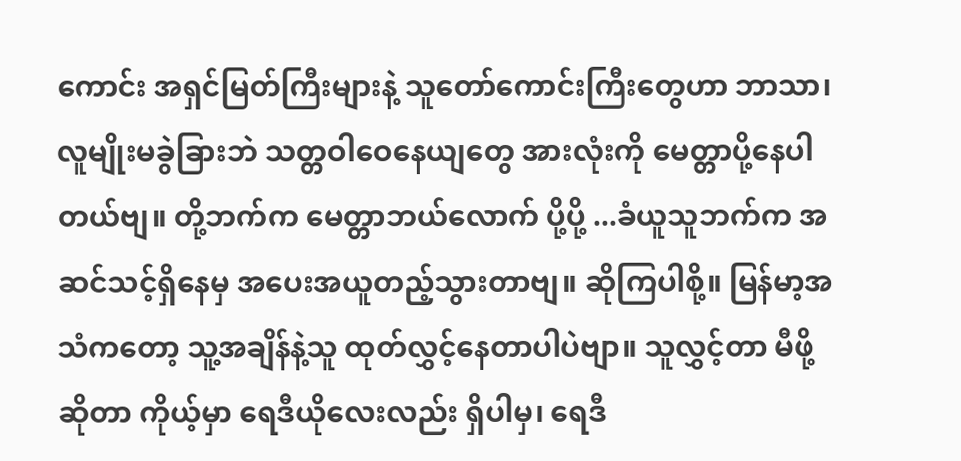ကောင်း အရှင်မြတ်ကြီးများနဲ့ သူတော်ကောင်းကြီးတွေဟာ ဘာသာ၊ လူမျိုးမခွဲခြားဘဲ သတ္တဝါဝေနေယျတွေ အားလုံးကို မေတ္တာပို့နေပါတယ်ဗျ။ တို့ဘက်က မေတ္တာဘယ်လောက် ပို့ပို့ ...ခံယူသူဘက်က အဆင်သင့်ရှိနေမှ အပေးအယူတည့်သွားတာဗျ။ ဆိုကြပါစို့။ မြန်မာ့အသံကတော့ သူ့အချိန်နဲ့သူ ထုတ်လွှင့်နေတာပါပဲဗျာ။ သူလွှင့်တာ မီဖို့ဆိုတာ ကိုယ့်မှာ ရေဒီယိုလေးလည်း ရှိပါမှ၊ ရေဒီ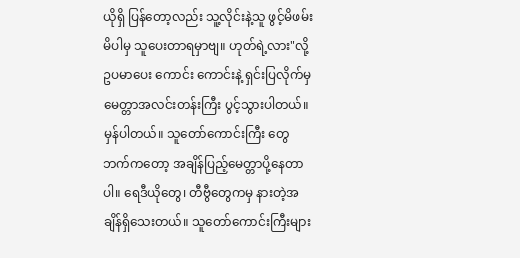ယိုရှိ ပြန်တော့လည်း သူ့လိုင်းနဲ့သူ ဖွင့်မိဖမ်းမိပါမှ သူပေးတာရမှာဗျ။ ဟုတ်ရဲ့လား"လို့ ဥပမာပေး ကောင်း ကောင်းနဲ့ ရှင်းပြလိုက်မှ မေတ္တာအလင်းတန်းကြီး ပွင့်သွားပါတယ်။ မှန်ပါတယ်။ သူတော်ကောင်းကြီး တွေဘက်ကတော့ အချိန်ပြည့်မေတ္တာပို့နေတာပါ။ ရေဒီယိုတွေ၊ တီဗွီတွေကမှ နားတဲ့အချိန်ရှိသေးတယ်။ သူတော်ကောင်းကြီးများ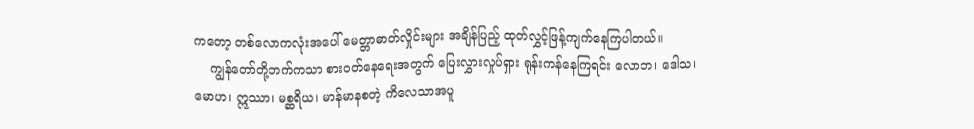ကတော့ တစ်လောကလုံးအပေါ် မေတ္တာဓာတ်လှိုင်းများ အချိန်ပြည့် ထုတ်လွှင့်ဖြန့်ကျက်နေကြပါတယ်။
    ကျွန်တော်တို့ဘက်ကသာ စားဝတ်နေရေးအတွက် ပြေးလွှားလှုပ်ရှား ရုန်းကန်နေကြရင်း လောဘ၊ ဒေါသ၊ မောဟ၊ ဣဿာ၊ မစ္ဆရိယ၊ မာန်မာနစတဲ့ ကိလေသာအပူ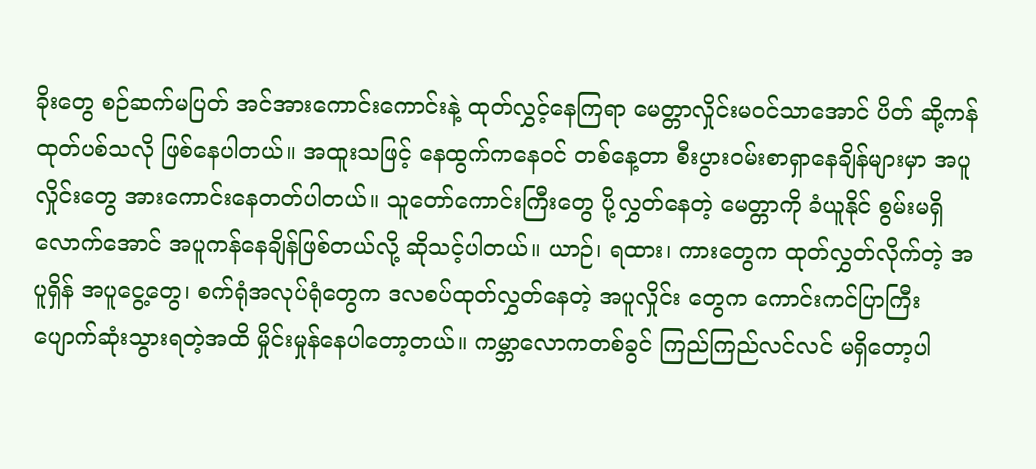ခိုးတွေ စဉ်ဆက်မပြတ် အင်အားကောင်းကောင်းနဲ့ ထုတ်လွှင့်နေကြရာ မေတ္တာလှိုင်းမဝင်သာအောင် ပိတ် ဆို့ကန်ထုတ်ပစ်သလို ဖြစ်နေပါတယ်။ အထူးသဖြင့် နေထွက်ကနေဝင် တစ်နေ့တာ စီးပွားဝမ်းစာရှာနေချိန်များမှာ အပူလှိုင်းတွေ အားကောင်းနေတတ်ပါတယ်။ သူတော်ကောင်းကြီးတွေ ပို့လွှတ်နေတဲ့ မေတ္တာကို ခံယူနိုင် စွမ်းမရှိလောက်အောင် အပူကန်နေချိန်ဖြစ်တယ်လို့ ဆိုသင့်ပါတယ်။ ယာဉ်၊ ရထား၊ ကားတွေက ထုတ်လွှတ်လိုက်တဲ့ အပူရှိန် အပူငွေ့တွေ၊ စက်ရုံအလုပ်ရုံတွေက ဒလစပ်ထုတ်လွှတ်နေတဲ့ အပူလှိုင်း တွေက ကောင်းကင်ပြာကြီး ပျောက်ဆုံးသွားရတဲ့အထိ မှိုင်းမှုန်နေပါတော့တယ်။ ကမ္ဘာလောကတစ်ခွင် ကြည်ကြည်လင်လင် မရှိတော့ပါ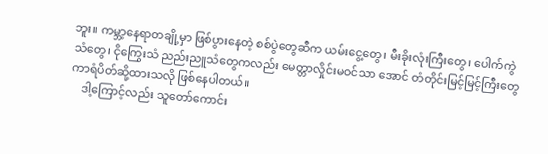ဘူး။ ကမ္ဘာ့နေရာတချို့မှာ ဖြစ်ပွားနေတဲ့ စစ်ပွဲတွေဆီက ယမ်းငွေ့တွေ၊ မီးခိုးလုံးကြီးတွေ၊ ပေါက်ကွဲသံတွေ၊ ငိုကြွေးသံ ညည်းညူသံတွေကလည်း မေတ္တာလှိုင်းမဝင်သာ အောင် တံတိုင်းမြင့်မြင့်ကြီးတွေ ကာရံပိတ်ဆို့ထားသလို ဖြစ်နေပါတယ်။
    ဒါ့ကြောင့်လည်း သူတော်ကောင်း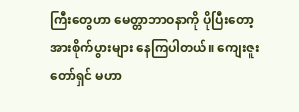ကြီးတွေဟာ မေတ္တာဘာဝနာကို ပိုပြီးတော့ အားစိုက်ပွားများ နေကြပါတယ်။ ကျေးဇူးတော်ရှင် မဟာ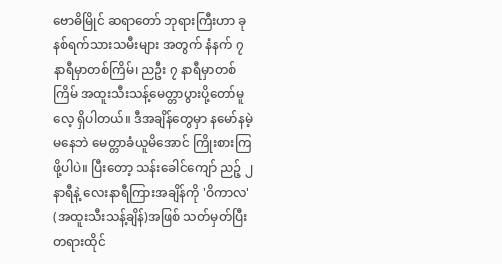ဗောဓိမြိုင် ဆရာတော် ဘုရားကြီးဟာ ခုနစ်ရက်သားသမီးများ အတွက် နံနက် ၇ နာရီမှာတစ်ကြိမ်၊ ညဦး ၇ နာရီမှာတစ်ကြိမ် အထူးသီးသန့်မေတ္တာပွားပို့တော်မူလေ့ ရှိပါတယ်။ ဒီအချိန်တွေမှာ နမော်နမဲ့ မနေဘဲ မေတ္တာခံယူမိအောင် ကြိုးစားကြဖို့ပါပဲ။ ပြီးတော့ သန်းခေါင်ကျော် ညဉ့် ၂ နာရီနဲ့ လေးနာရီကြားအချိန်ကို 'ဝိကာလ' (အထူးသီးသန့်ချိန်)အဖြစ် သတ်မှတ်ပြီး တရားထိုင်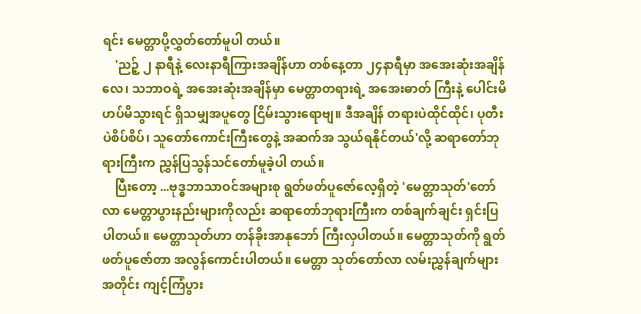ရင်း မေတ္တာပို့လွှတ်တော်မူပါ တယ်။
    'ညဉ့် ၂ နာရီနဲ့ လေးနာရီကြားအချိန်ဟာ တစ်နေ့တာ ၂၄နာရီမှာ အအေးဆုံးအချိန်လေ၊ သဘာဝရဲ့ အအေးဆုံးအချိန်မှာ မေတ္တာတရားရဲ့ အအေးဓာတ် ကြီးနဲ့ ပေါင်းမိဟပ်မိသွားရင် ရှိသမျှအပူတွေ ငြိမ်းသွားရောဗျ။ ဒီအချိန် တရားပဲထိုင်ထိုင်၊ ပုတီးပဲစိပ်စိပ်၊ သူတော်ကောင်းကြီးတွေနဲ့ အဆက်အ သွယ်ရနိုင်တယ်'လို့ ဆရာတော်ဘုရားကြီးက ညွှန်ပြသွန်သင်တော်မူခဲ့ပါ တယ်။
    ပြီးတော့ ...ဗုဒ္ဓဘာသာဝင်အများစု ရွတ်ဖတ်ပူဇော်လေ့ရှိတဲ့ 'မေတ္တာသုတ်'တော်လာ မေတ္တာပွားနည်းများကိုလည်း ဆရာတော်ဘုရားကြီးက တစ်ချက်ချင်း ရှင်းပြပါတယ်။ မေတ္တာသုတ်ဟာ တန်ခိုးအာနုဘော် ကြီးလှပါတယ်။ မေတ္တာသုတ်ကို ရွတ်ဖတ်ပူဇော်တာ အလွန်ကောင်းပါတယ်။ မေတ္တာ သုတ်တော်လာ လမ်းညွှန်ချက်များအတိုင်း ကျင့်ကြံပွား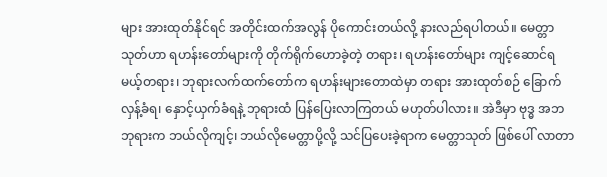များ အားထုတ်နိုင်ရင် အတိုင်းထက်အလွန် ပိုကောင်းတယ်လို့ နားလည်ရပါတယ်။ မေတ္တာသုတ်ဟာ ရဟန်းတော်များကို တိုက်ရိုက်ဟောခဲ့တဲ့ တရား၊ ရဟန်းတော်များ ကျင့်ဆောင်ရမယ့်တရား၊ ဘုရားလက်ထက်တော်က ရဟန်းများတောထဲမှာ တရား အားထုတ်စဉ် ခြောက်လှန့်ခံရ၊ နှောင့်ယှက်ခံရနဲ့ ဘုရားထံ ပြန်ပြေးလာကြတယ် မဟုတ်ပါလား။ အဲဒီမှာ ဗုဒ္ဓ အဘဘုရားက ဘယ်လိုကျင့်၊ ဘယ်လိုမေတ္တာပို့လို့ သင်ပြပေးခဲ့ရာက မေတ္တာသုတ် ဖြစ်ပေါ် လာတာ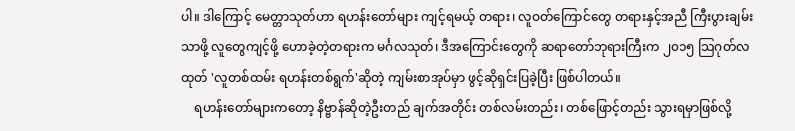ပါ။ ဒါကြောင့် မေတ္တာသုတ်ဟာ ရဟန်းတော်များ ကျင့်ရမယ့် တရား၊ လူဝတ်ကြောင်တွေ တရားနှင့်အညီ ကြီးပွားချမ်းသာဖို့ လူတွေကျင့်ဖို့ ဟောခဲ့တဲ့တရားက မင်္ဂလသုတ်၊ ဒီအကြောင်းတွေကို ဆရာတော်ဘုရားကြီးက ၂၀၁၅ သြဂုတ်လထုတ် 'လူတစ်ထမ်း ရဟန်းတစ်ရွက်'ဆိုတဲ့ ကျမ်းစာအုပ်မှာ ဖွင့်ဆိုရှင်းပြခဲ့ပြီး ဖြစ်ပါတယ်။
    ရဟန်းတော်များကတော့ နိဗ္ဗာန်ဆိုတဲ့ဦးတည် ချက်အတိုင်း တစ်လမ်းတည်း၊ တစ်ဖြောင့်တည်း သွားရမှာဖြစ်လို့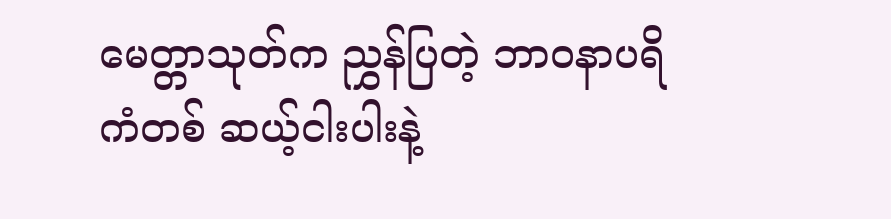မေတ္တာသုတ်က ညွှန်ပြတဲ့ ဘာဝနာပရိကံတစ် ဆယ့်ငါးပါးနဲ့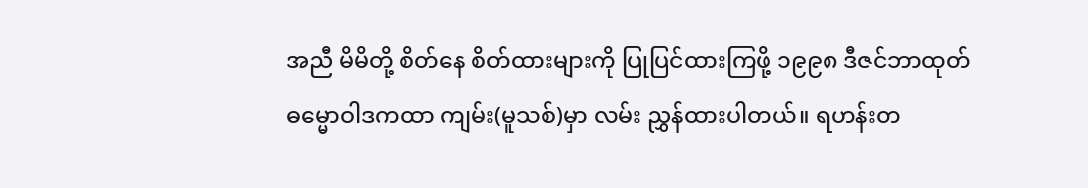အညီ မိမိတို့ စိတ်နေ စိတ်ထားများကို ပြုပြင်ထားကြဖို့ ၁၉၉၈ ဒီဇင်ဘာထုတ် ဓမ္မောဝါဒကထာ ကျမ်း(မူသစ်)မှာ လမ်း ညွှန်ထားပါတယ်။ ရဟန်းတ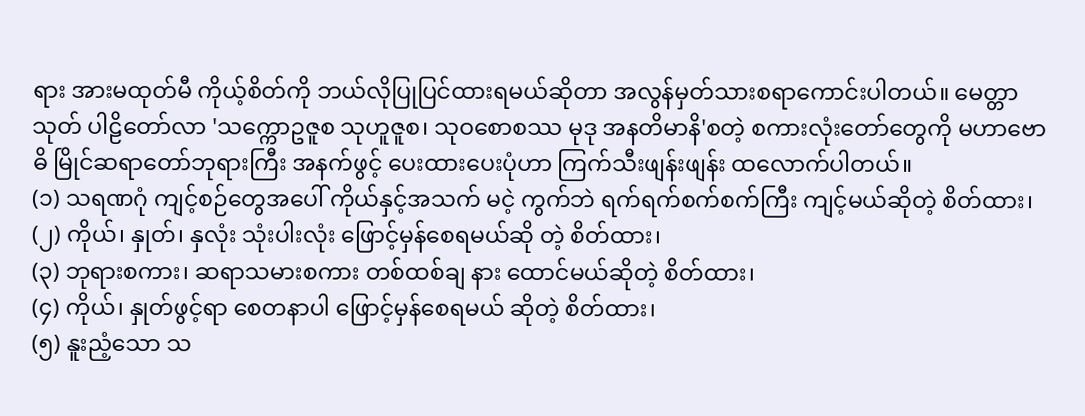ရား အားမထုတ်မီ ကိုယ့်စိတ်ကို ဘယ်လိုပြုပြင်ထားရမယ်ဆိုတာ အလွန်မှတ်သားစရာကောင်းပါတယ်။ မေတ္တာသုတ် ပါဠိတော်လာ 'သက္ကောဥဇူစ သုဟူဇူစ၊ သုဝစောစဿ မုဒု အနတိမာနိ'စတဲ့ စကားလုံးတော်တွေကို မဟာဗောဓိ မြိုင်ဆရာတော်ဘုရားကြီး အနက်ဖွင့် ပေးထားပေးပုံဟာ ကြက်သီးဖျန်းဖျန်း ထလောက်ပါတယ်။
(၁) သရဏဂုံ ကျင့်စဉ်တွေအပေါ် ကိုယ်နှင့်အသက် မငဲ့ ကွက်ဘဲ ရက်ရက်စက်စက်ကြီး ကျင့်မယ်ဆိုတဲ့ စိတ်ထား၊
(၂) ကိုယ်၊ နှုတ်၊ နှလုံး သုံးပါးလုံး ဖြောင့်မှန်စေရမယ်ဆို တဲ့ စိတ်ထား၊
(၃) ဘုရားစကား၊ ဆရာသမားစကား တစ်ထစ်ချ နား ထောင်မယ်ဆိုတဲ့ စိတ်ထား၊
(၄) ကိုယ်၊ နှုတ်ဖွင့်ရာ စေတနာပါ ဖြောင့်မှန်စေရမယ် ဆိုတဲ့ စိတ်ထား၊
(၅) နူးညံ့သော သ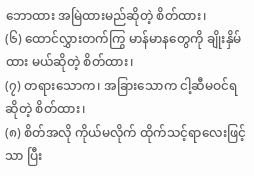ဘောထား အမြဲထားမည်ဆိုတဲ့ စိတ်ထား၊
(၆) ထောင်လွှားတက်ကြွ မာန်မာနတွေကို ချိုးနှိမ်ထား မယ်ဆိုတဲ့ စိတ်ထား၊
(၇) တရားသောက၊ အခြားသောက ငါ့ဆီမဝင်ရဆိုတဲ့ စိတ်ထား၊
(၈) စိတ်အလို ကိုယ်မလိုက် ထိုက်သင့်ရာလေးဖြင့်သာ ပြီး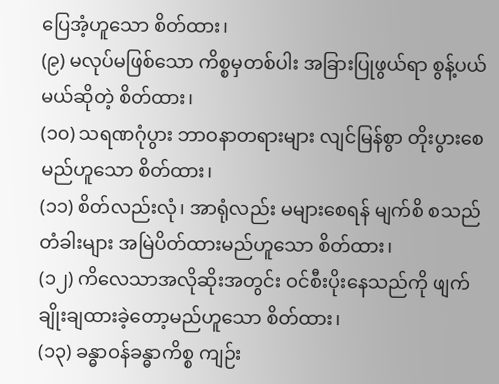ပြေအံ့ဟူသော စိတ်ထား၊
(၉) မလုပ်မဖြစ်သော ကိစ္စမှတစ်ပါး အခြားပြုဖွယ်ရာ စွန့်ပယ်မယ်ဆိုတဲ့ စိတ်ထား၊
(၁၀) သရဏဂုံပွား ဘာဝနာတရားများ လျင်မြန်စွာ တိုးပွားစေမည်ဟူသော စိတ်ထား၊
(၁၁) စိတ်လည်းလုံ၊ အာရုံလည်း မများစေရန် မျက်စိ စသည် တံခါးများ အမြဲပိတ်ထားမည်ဟူသော စိတ်ထား၊
(၁၂) ကိလေသာအလိုဆိုးအတွင်း ဝင်စီးပိုးနေသည်ကို ဖျက်ချိုးချထားခဲ့တော့မည်ဟူသော စိတ်ထား၊
(၁၃) ခန္ဓာဝန်ခန္ဓာကိစ္စ ကျဉ်း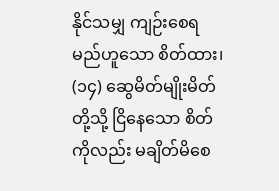နိုင်သမျှ ကျဉ်းစေရမည်ဟူသော စိတ်ထား၊
(၁၄) ဆွေမိတ်မျိုးမိတ်တို့သို့ ငြိနေသော စိတ်ကိုလည်း မချိတ်မိစေ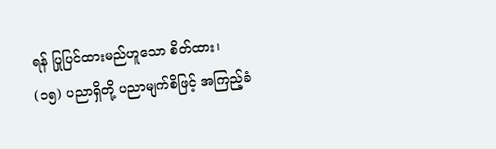ရန် ပြုပြင်ထားမည်ဟူသော စိတ်ထား၊
(၁၅) ပညာရှိတို့ ပညာမျက်စိဖြင့် အကြည့်ခံ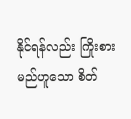နိုင်ရန်လည်း ကြိုးစားမည်ဟူသော စိတ်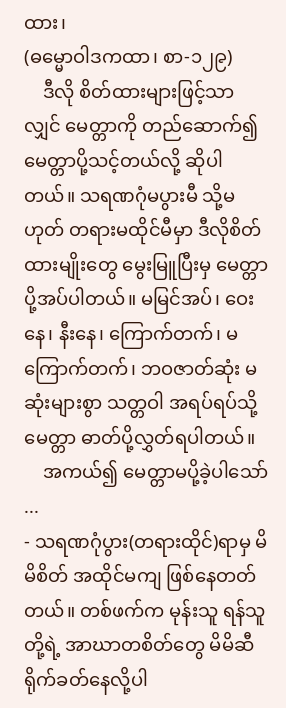ထား၊
(ဓမ္မောဝါဒကထာ၊ စာ-၁၂၉)
    ဒီလို စိတ်ထားများဖြင့်သာလျှင် မေတ္တာကို တည်ဆောက်၍ မေတ္တာပို့သင့်တယ်လို့ ဆိုပါတယ်။ သရဏဂုံမပွားမီ သို့မဟုတ် တရားမထိုင်မီမှာ ဒီလိုစိတ် ထားမျိုးတွေ မွေးမြူပြီးမှ မေတ္တာပို့အပ်ပါတယ်။ မမြင်အပ်၊ ဝေးနေ၊ နီးနေ၊ ကြောက်တက်၊ မကြောက်တက်၊ ဘဝဇာတ်ဆုံး မဆုံးများစွာ သတ္တဝါ အရပ်ရပ်သို့ မေတ္တာ ဓာတ်ပို့လွှတ်ရပါတယ်။
    အကယ်၍ မေတ္တာမပို့ခဲ့ပါသော် ...
- သရဏဂုံပွား(တရားထိုင်)ရာမှ မိမိစိတ် အထိုင်မကျ ဖြစ်နေတတ်တယ်။ တစ်ဖက်က မုန်းသူ ရန်သူတို့ရဲ့ အာဃာတစိတ်တွေ မိမိဆီ ရိုက်ခတ်နေလို့ပါ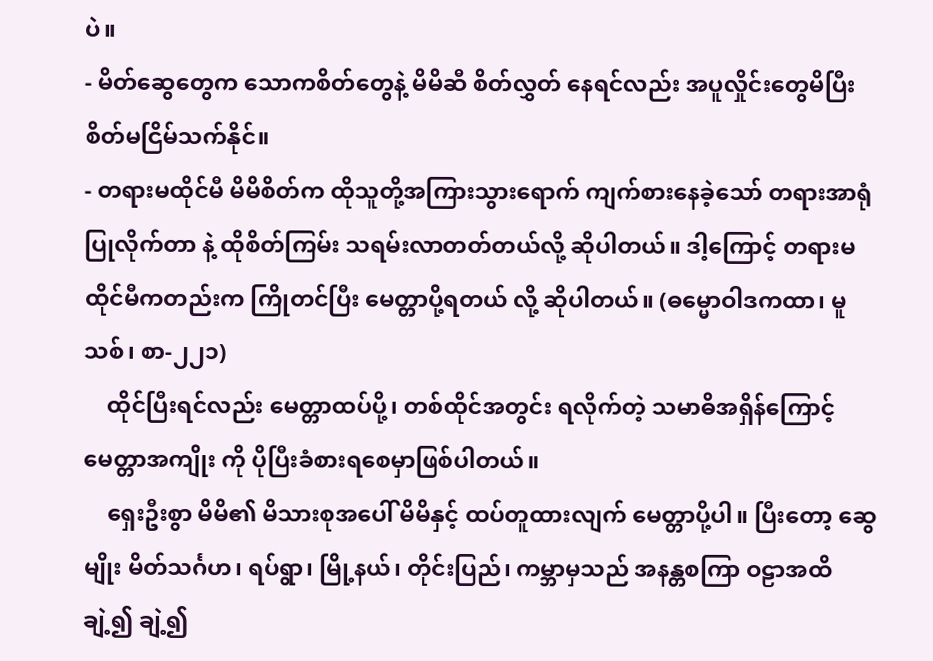ပဲ။
- မိတ်ဆွေတွေက သောကစိတ်တွေနဲ့ မိမိဆီ စိတ်လွှတ် နေရင်လည်း အပူလှိုင်းတွေမိပြီး စိတ်မငြိမ်သက်နိုင်။
- တရားမထိုင်မီ မိမိစိတ်က ထိုသူတို့အကြားသွားရောက် ကျက်စားနေခဲ့သော် တရားအာရုံပြုလိုက်တာ နဲ့ ထိုစိတ်ကြမ်း သရမ်းလာတတ်တယ်လို့ ဆိုပါတယ်။ ဒါ့ကြောင့် တရားမထိုင်မီကတည်းက ကြိုတင်ပြီး မေတ္တာပို့ရတယ် လို့ ဆိုပါတယ်။ (ဓမ္မောဝါဒကထာ၊ မူသစ်၊ စာ-၂၂၁)
    ထိုင်ပြီးရင်လည်း မေတ္တာထပ်ပို့၊ တစ်ထိုင်အတွင်း ရလိုက်တဲ့ သမာဓိအရှိန်ကြောင့် မေတ္တာအကျိုး ကို ပိုပြီးခံစားရစေမှာဖြစ်ပါတယ်။
    ရှေးဦးစွာ မိမိ၏ မိသားစုအပေါ် မိမိနှင့် ထပ်တူထားလျက် မေတ္တာပို့ပါ။ ပြီးတော့ ဆွေမျိုး မိတ်သင်္ဂဟ၊ ရပ်ရွာ၊ မြို့နယ်၊ တိုင်းပြည်၊ ကမ္ဘာမှသည် အနန္တစကြာ ဝဠာအထိ ချဲ့၍ ချဲ့၍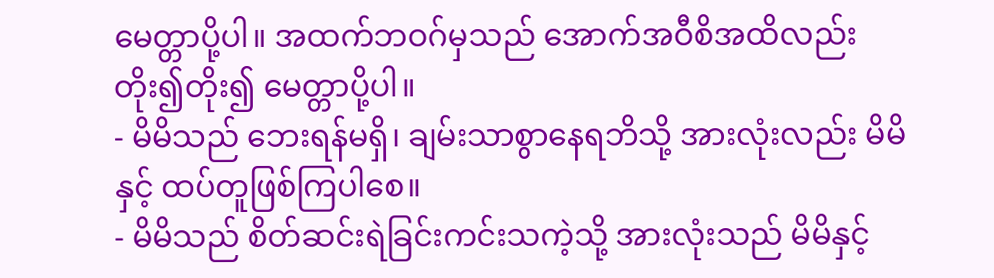မေတ္တာပို့ပါ။ အထက်ဘဝဂ်မှသည် အောက်အဝီစိအထိလည်း တိုး၍တိုး၍ မေတ္တာပို့ပါ။
- မိမိသည် ဘေးရန်မရှိ၊ ချမ်းသာစွာနေရဘိသို့ အားလုံးလည်း မိမိနှင့် ထပ်တူဖြစ်ကြပါစေ။
- မိမိသည် စိတ်ဆင်းရဲခြင်းကင်းသကဲ့သို့ အားလုံးသည် မိမိနှင့်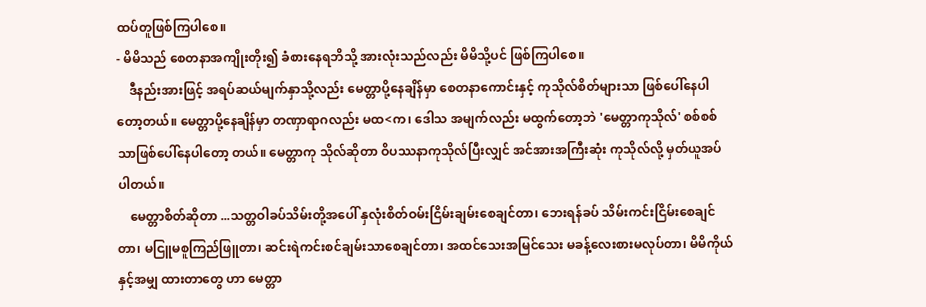ထပ်တူဖြစ်ကြပါစေ။
- မိမိသည် စေတနာအကျိုးတိုး၍ ခံစားနေရဘိသို့ အားလုံးသည်လည်း မိမိသို့ပင် ဖြစ်ကြပါစေ။
    ဒီနည်းအားဖြင့် အရပ်ဆယ်မျက်နှာသို့လည်း မေတ္တာပို့နေချိန်မှာ စေတနာကောင်းနှင့် ကုသိုလ်စိတ်များသာ ဖြစ်ပေါ်နေပါတော့တယ်။ မေတ္တာပို့နေချိန်မှာ တဏှာရာဂလည်း မထ<က၊ ဒေါသ အမျက်လည်း မထွက်တော့ဘဲ 'မေတ္တာကုသိုလ်' စစ်စစ်သာဖြစ်ပေါ်နေပါတော့ တယ်။ မေတ္တာကု သိုလ်ဆိုတာ ဝိပဿနာကုသိုလ်ပြီးလျှင် အင်အားအကြီးဆုံး ကုသိုလ်လို့ မှတ်ယူအပ်ပါတယ်။
    မေတ္တာစိတ်ဆိုတာ ...သတ္တဝါခပ်သိမ်းတို့အပေါ် နှလုံးစိတ်ဝမ်းငြိမ်းချမ်းစေချင်တာ၊ ဘေးရန်ခပ် သိမ်းကင်းငြိမ်းစေချင်တာ၊ မငြူမစူကြည်ဖြူတာ၊ ဆင်းရဲကင်းစင်ချမ်းသာစေချင်တာ၊ အထင်သေးအမြင်သေး မခန့်လေးစားမလုပ်တာ၊ မိမိကိုယ်နှင့်အမျှ ထားတာတွေ ဟာ မေတ္တာ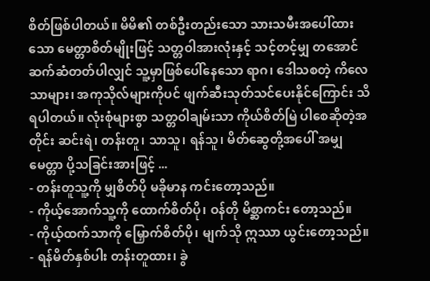စိတ်ဖြစ်ပါတယ်။ မိမိ၏ တစ်ဦးတည်းသော သားသမီးအပေါ်ထားသော မေတ္တာစိတ်မျိုးဖြင့် သတ္တဝါအားလုံးနှင့် သင့်တင့်မျှ တအောင် ဆက်ဆံတတ်ပါလျှင် သူ့မှာဖြစ်ပေါ်နေသော ရာဂ၊ ဒေါသစတဲ့ ကိလေသာများ၊ အကုသိုလ်များကိုပင် ဖျက်ဆီးသုတ်သင်ပေးနိုင်ကြောင်း သိရပါတယ်။ လုံးစုံများစွာ သတ္တဝါချမ်းသာ ကိုယ်စိတ်မြဲ ပါစေဆိုတဲ့အတိုင်း ဆင်းရဲ၊ တန်းတူ၊ သာသူ၊ ရန်သူ၊ မိတ်ဆွေတို့အပေါ် အမျှမေတ္တာ ပို့သခြင်းအားဖြင့် ...
- တန်းတူသူ့ကို မျှစိတ်ပို မခိုမာန ကင်းတော့သည်။
- ကိုယ့်အောက်သူ့ကို ထောက်စိတ်ပို၊ ဝန်တို မိစ္ဆာကင်း တော့သည်။
- ကိုယ့်ထက်သာကို မြှောက်စိတ်ပို၊ မျက်သို ဣဿာ ယွင်းတော့သည်။
- ရန်မိတ်နှစ်ပါး တန်းတူထား၊ ခွဲ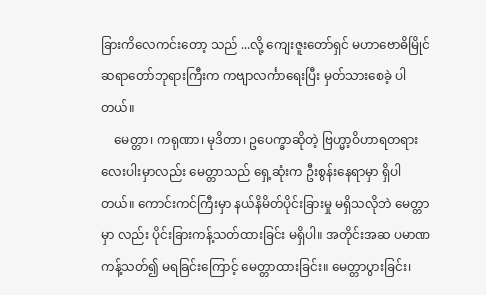ခြားကိလေကင်းတော့ သည် ...လို့ ကျေးဇူးတော်ရှင် မဟာဗောဓိမြိုင် ဆရာတော်ဘုရားကြီးက ကဗျာလင်္ကာရေးပြီး မှတ်သားစေခဲ့ ပါတယ်။
    မေတ္တာ၊ ကရုဏာ၊ မုဒိတာ၊ ဥပေက္ခာဆိုတဲ့ ဗြဟ္မာ့ဝိဟာရတရားလေးပါးမှာလည်း မေတ္တာသည် ရှေ့ဆုံးက ဦးစွန်းနေရာမှာ ရှိပါတယ်။ ကောင်းကင်ကြီးမှာ နယ်နိမိတ်ပိုင်းခြားမှု မရှိသလိုဘဲ မေတ္တာမှာ လည်း ပိုင်းခြားကန့်သတ်ထားခြင်း မရှိပါ။ အတိုင်းအဆ ပမာဏ ကန့်သတ်၍ မရခြင်းကြောင့် မေတ္တာထားခြင်း။ မေတ္တာပွားခြင်း၊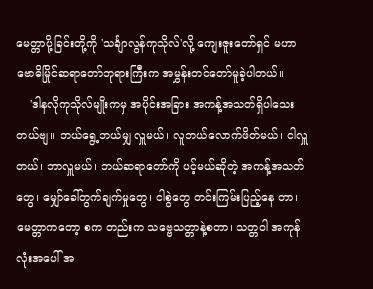မေတ္တာပို့ခြင်းတို့ကို 'သင်္ချာလွန်ကုသိုလ်'လို့ ကျေးဇူးတော်ရှင် မဟာဗောဓိမြိုင်ဆရာတော်ဘုရားကြီးက အမွှန်းတင်တော်မူခဲ့ပါတယ်။
    'ဒါနလိုကုသိုလ်မျိုးကမှ အပိုင်းအခြား အကန့်အသတ်ရှိပါသေးတယ်ဗျ။ ဘယ်ရွေ့ဘယ်မျှ လှူမယ်၊ လူဘယ်လောက်ဖိတ်မယ်၊ ငါလှူတယ်၊ ဘာလှူမယ်၊ ဘယ်ဆရာတော်ကို ပင့်မယ်ဆိုတဲ့ အကန့်အသတ်တွေ၊ မျှော်ခေါ်တွက်ချက်မှုတွေ၊ ငါစွဲတွေ တင်းကြမ်းပြည့်နေ တာ၊ မေတ္တာကတော့ စက တည်းက သဗ္ဗေသတ္တာနဲ့စတာ၊ သတ္တဝါ အကုန်လုံးအပေါ် အ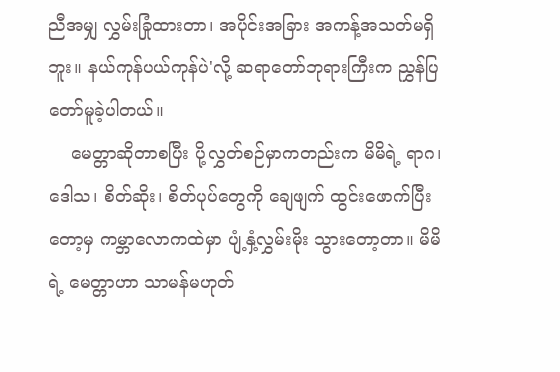ညီအမျှ လွှမ်းခြုံထားတာ၊ အပိုင်းအခြား အကန့်အသတ်မရှိဘူး။ နယ်ကုန်ပယ်ကုန်ပဲ'လို့ ဆရာတော်ဘုရားကြီးက ညွှန်ပြတော်မူခဲ့ပါတယ်။
    မေတ္တာဆိုတာစပြီး ပို့လွှတ်စဉ်မှာကတည်းက မိမိရဲ့ ရာဂ၊ ဒေါသ၊ စိတ်ဆိုး၊ စိတ်ပုပ်တွေကို ချေဖျက် ထွင်းဖောက်ပြီးတော့မှ ကမ္ဘာလောကထဲမှာ ပျံ့နှံ့လွှမ်းမိုး သွားတော့တာ။ မိမိရဲ့ မေတ္တာဟာ သာမန်မဟုတ်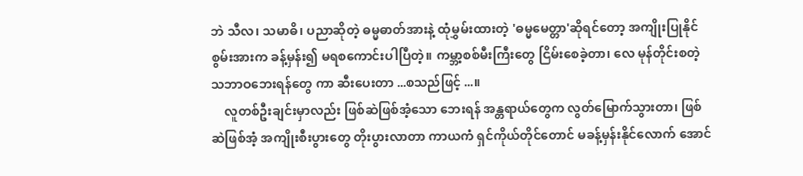ဘဲ သီလ၊ သမာဓိ၊ ပညာဆိုတဲ့ ဓမ္မဓာတ်အားနဲ့ ထုံမွှမ်းထားတဲ့ 'ဓမ္မမေတ္တာ'ဆိုရင်တော့ အကျိုးပြုနိုင်စွမ်းအားက ခန့်မှန်း၍ မရစကောင်းပါပြီတဲ့။ ကမ္ဘာ့စစ်မီးကြီးတွေ ငြိမ်းစေခဲ့တာ၊ လေ မုန်တိုင်းစတဲ့ သဘာဝဘေးရန်တွေ ကာ ဆီးပေးတာ ...စသည်ဖြင့် ...။
    လူတစ်ဦးချင်းမှာလည်း ဖြစ်ဆဲဖြစ်အံ့သော ဘေးရန် အန္တရာယ်တွေက လွတ်မြောက်သွားတာ၊ ဖြစ်ဆဲဖြစ်အံ့ အကျိုးစီးပွားတွေ တိုးပွားလာတာ ကာယကံ ရှင်ကိုယ်တိုင်တောင် မခန့်မှန်းနိုင်လောက် အောင်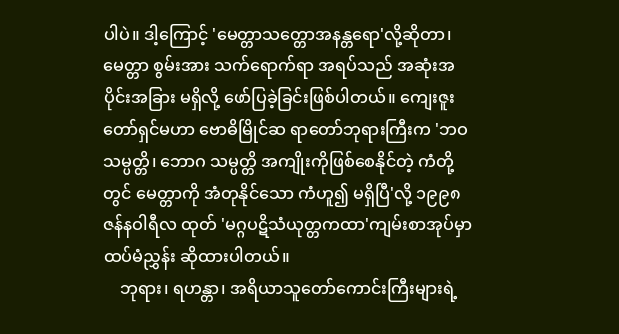ပါပဲ။ ဒါ့ကြောင့် 'မေတ္တာသတ္တောအနန္တရော'လို့ဆိုတာ၊ မေတ္တာ စွမ်းအား သက်ရောက်ရာ အရပ်သည် အဆုံးအပိုင်းအခြား မရှိလို့ ဖော်ပြခဲ့ခြင်းဖြစ်ပါတယ်။ ကျေးဇူးတော်ရှင်မဟာ ဗောဓိမြိုင်ဆ ရာတော်ဘုရားကြီးက 'ဘဝသမ္ပတ္တိ၊ ဘောဂ သမ္ပတ္တိ အကျိုးကိုဖြစ်စေနိုင်တဲ့ ကံတို့တွင် မေတ္တာကို အံတုနိုင်သော ကံဟူ၍ မရှိပြီ'လို့ ၁၉၉၈ ဇန်နဝါရီလ ထုတ် 'မဂ္ဂပဋိသံယုတ္တကထာ'ကျမ်းစာအုပ်မှာ ထပ်မံညွှန်း ဆိုထားပါတယ်။
    ဘုရား၊ ရဟန္တာ၊ အရိယာသူတော်ကောင်းကြီးများရဲ့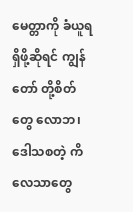မေတ္တာကို ခံယူရရှိဖို့ဆိုရင် ကျွန်တော် တို့စိတ်တွေ လောဘ၊ ဒေါသစတဲ့ ကိလေသာတွေ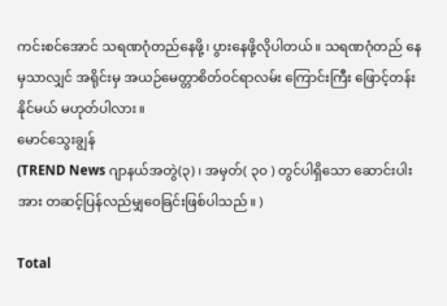ကင်းစင်အောင် သရဏဂုံတည်နေဖို့၊ ပွားနေဖို့လိုပါတယ်။ သရဏဂုံတည် နေမှသာလျှင် အရိုင်းမှ အယဉ်မေတ္တာစိတ်ဝင်ရာလမ်း ကြောင်းကြီး ဖြောင့်တန်း နိုင်မယ် မဟုတ်ပါလား။
မောင်သွေးချွန်
(TREND News ဂျာနယ်အတွဲ(၃)၊ အမှတ်( ၃၀ ) တွင်ပါရှိသော ဆောင်းပါးအား တဆင့်ပြန်လည်မျှဝေခြင်းဖြစ်ပါသည်။ )

Total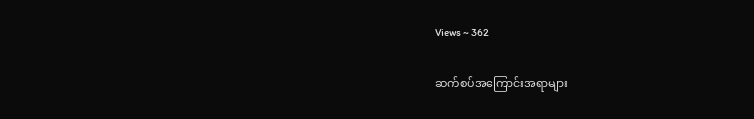Views ~ 362

ဆက်စပ်အကြောင်းအရာများ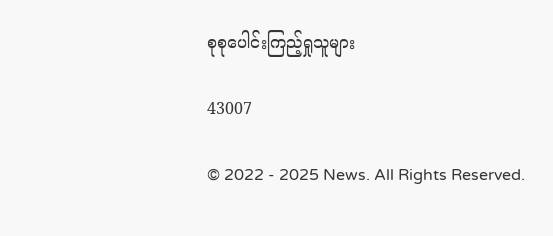စုစုပေါင်းကြည့်ရှုသူများ

43007

© 2022 - 2025 News. All Rights Reserved.